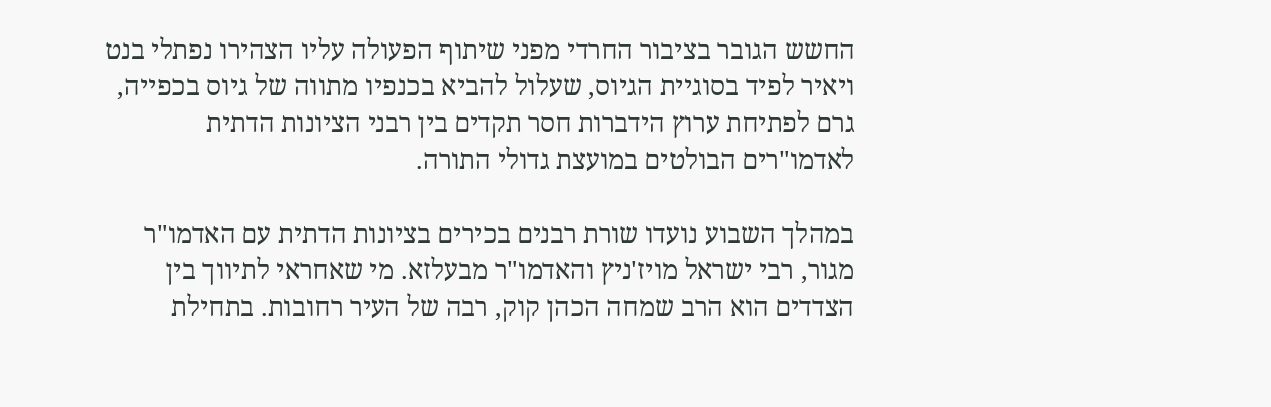החשש הגובר בציבור החרדי מפני שיתוף הפעולה עליו הצהירו נפתלי בנט ויאיר לפיד בסוגיית הגיוס, שעלול להביא בכנפיו מתווה של גיוס בכפייה, גרם לפתיחת ערוץ הידברות חסר תקדים בין רבני הציונות הדתית לאדמו"רים הבולטים במועצת גדולי התורה.

במהלך השבוע נועדו שורת רבנים בכירים בציונות הדתית עם האדמו"ר מגור, רבי ישראל מויז'ניץ והאדמו"ר מבעלזא. מי שאחראי לתיווך בין הצדדים הוא הרב שמחה הכהן קוק, רבה של העיר רחובות. בתחילת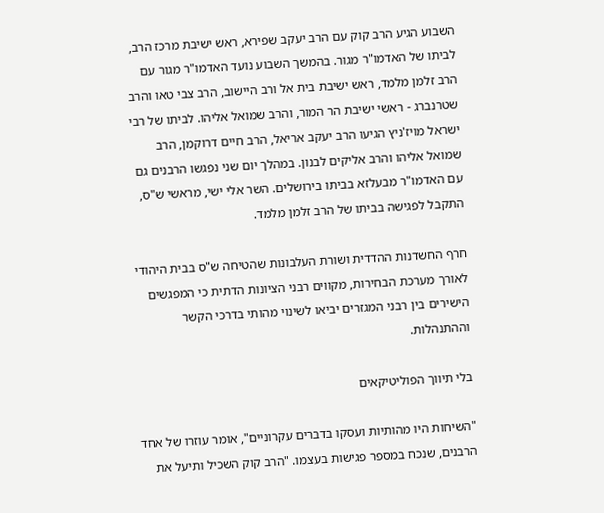השבוע הגיע הרב קוק עם הרב יעקב שפירא, ראש ישיבת מרכז הרב, לביתו של האדמו"ר מגור. בהמשך השבוע נועד האדמו"ר מגור עם הרב זלמן מלמד, ראש ישיבת בית אל ורב היישוב, הרב צבי טאו והרב שטרנברג - ראשי ישיבת הר המור, והרב שמואל אליהו. לביתו של רבי ישראל מויז'ניץ הגיעו הרב יעקב אריאל, הרב חיים דרוקמן, הרב שמואל אליהו והרב אליקים לבנון. במהלך יום שני נפגשו הרבנים גם עם האדמו"ר מבעלזא בביתו בירושלים. השר אלי ישי, מראשי ש"ס, התקבל לפגישה בביתו של הרב זלמן מלמד.

חרף החשדנות ההדדית ושורת העלבונות שהטיחה ש"ס בבית היהודי לאורך מערכת הבחירות, מקווים רבני הציונות הדתית כי המפגשים הישירים בין רבני המגזרים יביאו לשינוי מהותי בדרכי הקשר וההתנהלות.

בלי תיווך הפוליטיקאים

"השיחות היו מהותיות ועסקו בדברים עקרוניים", אומר עוזרו של אחד הרבנים, שנכח במספר פגישות בעצמו. "הרב קוק השכיל ותיעל את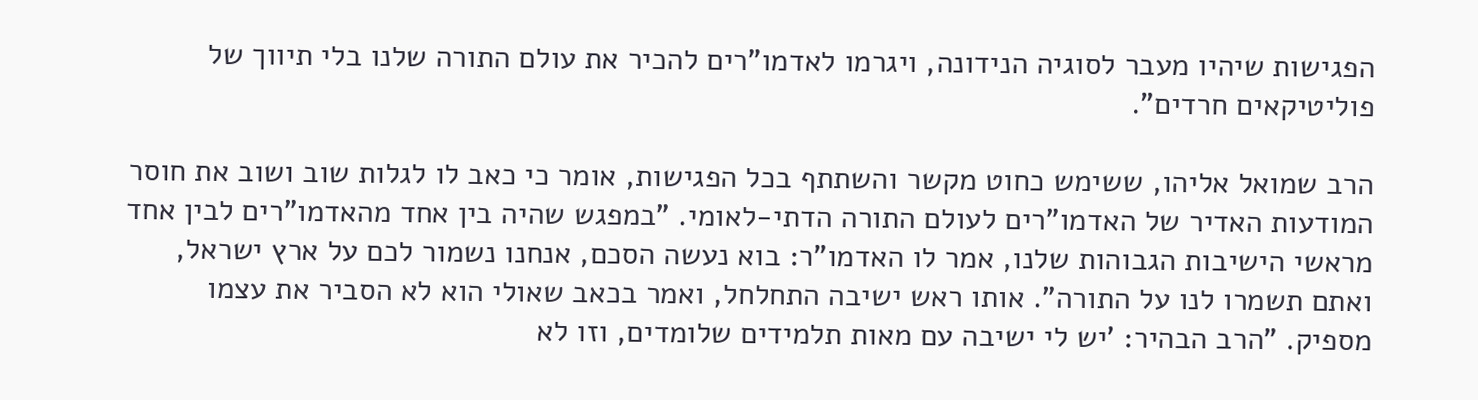הפגישות שיהיו מעבר לסוגיה הנידונה, ויגרמו לאדמו"רים להכיר את עולם התורה שלנו בלי תיווך של פוליטיקאים חרדים".

הרב שמואל אליהו, ששימש כחוט מקשר והשתתף בכל הפגישות, אומר כי כאב לו לגלות שוב ושוב את חוסר המודעות האדיר של האדמו"רים לעולם התורה הדתי-לאומי. "במפגש שהיה בין אחד מהאדמו"רים לבין אחד מראשי הישיבות הגבוהות שלנו, אמר לו האדמו"ר: בוא נעשה הסכם, אנחנו נשמור לכם על ארץ ישראל, ואתם תשמרו לנו על התורה". אותו ראש ישיבה התחלחל, ואמר בכאב שאולי הוא לא הסביר את עצמו מספיק. "הרב הבהיר: 'יש לי ישיבה עם מאות תלמידים שלומדים, וזו לא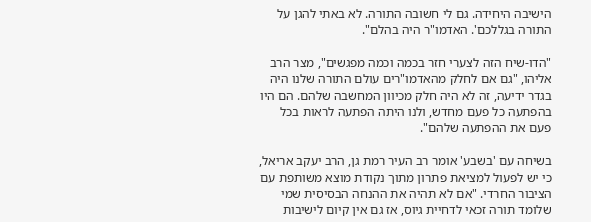הישיבה היחידה. גם לי חשובה התורה. לא באתי להגן על התורה בגללכם'. האדמו"ר היה בהלם".

"הדו-שיח הזה לצערי חזר בכמה וכמה מפגשים", מצר הרב אליהו, "גם אם לחלק מהאדמו"רים עולם התורה שלנו היה בגדר ידיעה, זה לא היה חלק מכיוון המחשבה שלהם. הם היו בהפתעה כל פעם מחדש, ולנו היתה הפתעה לראות בכל פעם את ההפתעה שלהם".

בשיחה עם 'בשבע' אומר רב העיר רמת גן, הרב יעקב אריאל, כי יש לפעול למציאת פתרון מתוך נקודת מוצא משותפת עם הציבור החרדי. "אם לא תהיה את ההנחה הבסיסית שמי שלומד תורה זכאי לדחיית גיוס, אז גם אין קיום לישיבות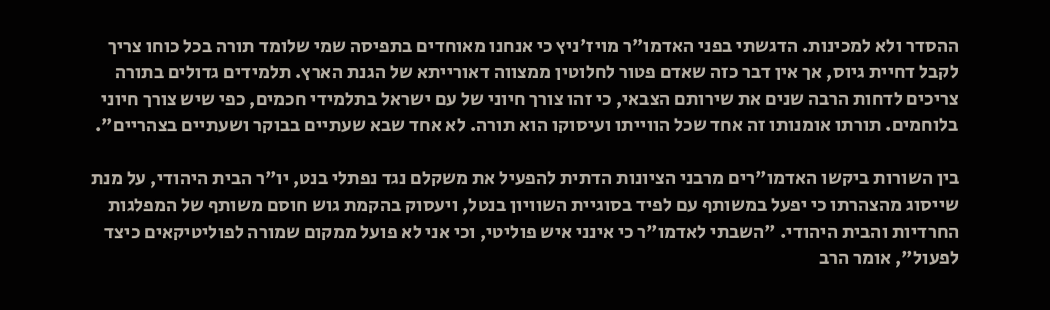ההסדר ולא למכינות. הדגשתי בפני האדמו"ר מויז'ניץ כי אנחנו מאוחדים בתפיסה שמי שלומד תורה בכל כוחו צריך לקבל דחיית גיוס, אך אין דבר כזה שאדם פטור לחלוטין ממצווה דאורייתא של הגנת הארץ. תלמידים גדולים בתורה צריכים לדחות הרבה שנים את שירותם הצבאי, כי זהו צורך חיוני של עם ישראל בתלמידי חכמים, כפי שיש צורך חיוני בלוחמים. תורתו אומנותו זה אחד שכל הווייתו ועיסוקו הוא תורה. לא אחד שבא שעתיים בבוקר ושעתיים בצהריים".

בין השורות ביקשו האדמו"רים מרבני הציונות הדתית להפעיל את משקלם נגד נפתלי בנט, יו"ר הבית היהודי, על מנת שייסוג מהצהרתו כי יפעל במשותף עם לפיד בסוגיית השוויון בנטל, ויעסוק בהקמת גוש חוסם משותף של המפלגות החרדיות והבית היהודי. "השבתי לאדמו"ר כי אינני איש פוליטי, וכי אני לא פועל ממקום שמורה לפוליטיקאים כיצד לפעול", אומר הרב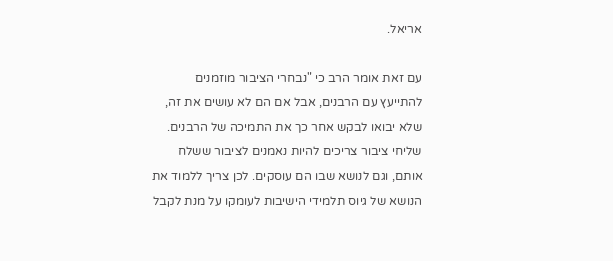אריאל.

עם זאת אומר הרב כי "נבחרי הציבור מוזמנים להתייעץ עם הרבנים, אבל אם הם לא עושים את זה, שלא יבואו לבקש אחר כך את התמיכה של הרבנים. שליחי ציבור צריכים להיות נאמנים לציבור ששלח אותם, וגם לנושא שבו הם עוסקים. לכן צריך ללמוד את הנושא של גיוס תלמידי הישיבות לעומקו על מנת לקבל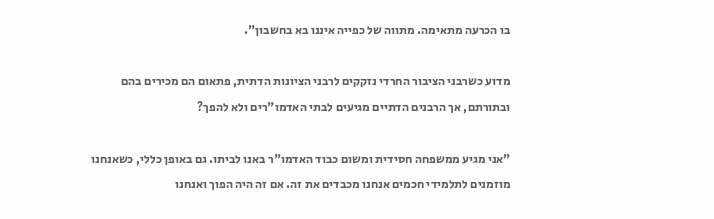בו הכרעה מתאימה. מתווה של כפייה איננו בא בחשבון".

מדוע כשרבני הציבור החרדי נזקקים לרבני הציונות הדתית, פתאום הם מכירים בהם ובתורתם, אך הרבנים הדתיים מגיעים לבתי האדמו"רים ולא להפך?

"אני מגיע ממשפחה חסידית ומשום כבוד האדמו"ר באנו לביתו. גם באופן כללי, כשאנחנו מוזמנים לתלמידי חכמים אנחנו מכבדים את זה. אם זה היה הפוך ואנחנו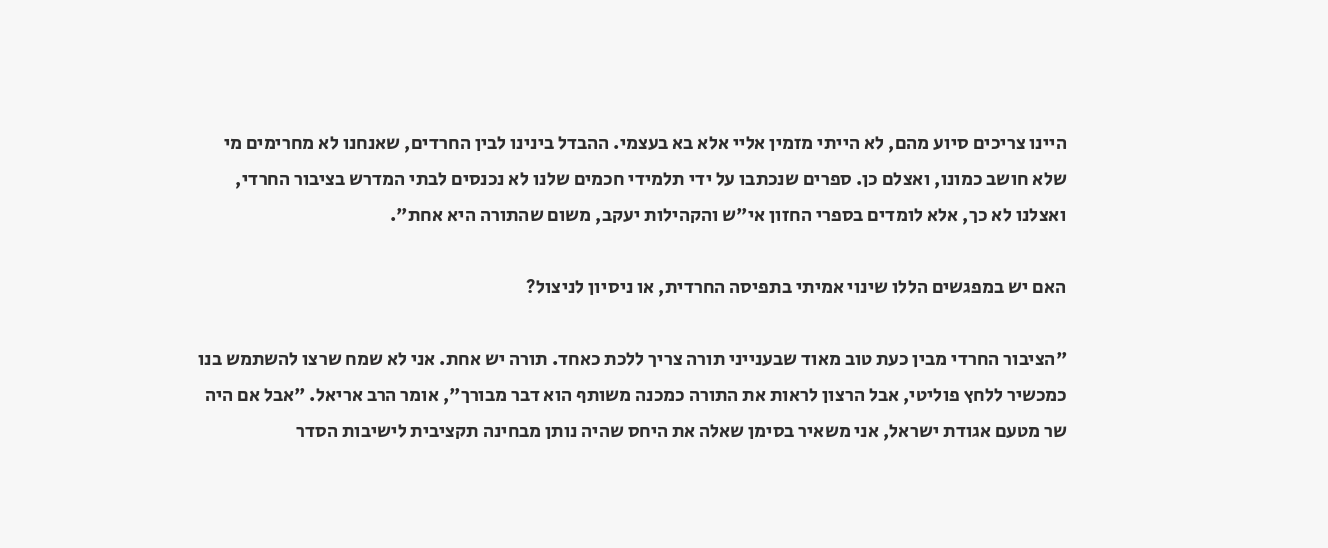היינו צריכים סיוע מהם, לא הייתי מזמין אליי אלא בא בעצמי. ההבדל בינינו לבין החרדים, שאנחנו לא מחרימים מי שלא חושב כמונו, ואצלם כן. ספרים שנכתבו על ידי תלמידי חכמים שלנו לא נכנסים לבתי המדרש בציבור החרדי, ואצלנו לא כך, אלא לומדים בספרי החזון אי"ש והקהילות יעקב, משום שהתורה היא אחת".

האם יש במפגשים הללו שינוי אמיתי בתפיסה החרדית, או ניסיון לניצול?

"הציבור החרדי מבין כעת טוב מאוד שבענייני תורה צריך ללכת כאחד. תורה יש אחת. אני לא שמח שרצו להשתמש בנו כמכשיר ללחץ פוליטי, אבל הרצון לראות את התורה כמכנה משותף הוא דבר מבורך", אומר הרב אריאל. "אבל אם היה שר מטעם אגודת ישראל, אני משאיר בסימן שאלה את היחס שהיה נותן מבחינה תקציבית לישיבות הסדר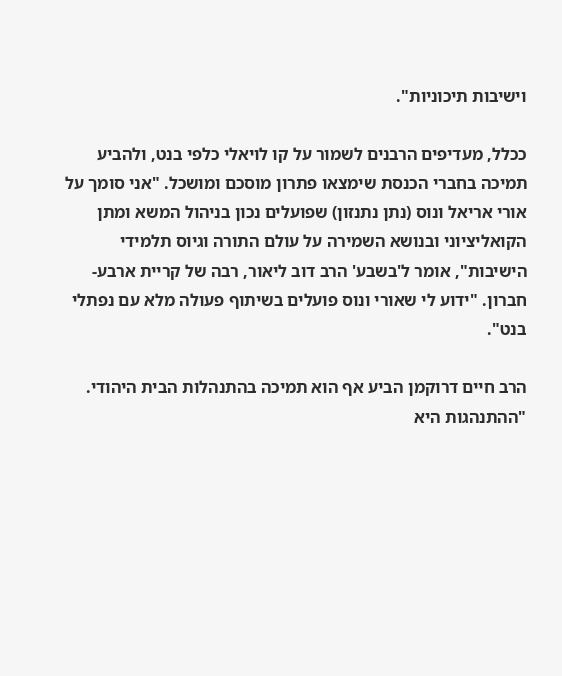וישיבות תיכוניות".

ככלל, מעדיפים הרבנים לשמור על קו לויאלי כלפי בנט, ולהביע תמיכה בחברי הכנסת שימצאו פתרון מוסכם ומושכל. "אני סומך על אורי אריאל ונוס (נתן נתנזון) שפועלים נכון בניהול המשא ומתן הקואליציוני ובנושא השמירה על עולם התורה וגיוס תלמידי הישיבות", אומר ל'בשבע' הרב דוב ליאור, רבה של קריית ארבע-חברון. "ידוע לי שאורי ונוס פועלים בשיתוף פעולה מלא עם נפתלי בנט".

הרב חיים דרוקמן הביע אף הוא תמיכה בהתנהלות הבית היהודי. "ההתנהגות היא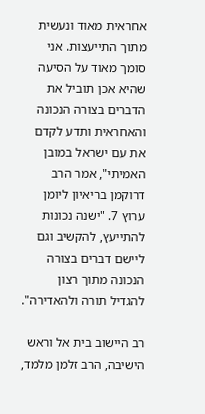אחראית מאוד ונעשית מתוך התייעצות. אני סומך מאוד על הסיעה שהיא אכן תוביל את הדברים בצורה הנכונה והאחראית ותדע לקדם את עם ישראל במובן האמיתי", אמר הרב דרוקמן בריאיון ליומן ערוץ 7. "ישנה נכונות להתייעץ, להקשיב וגם ליישם דברים בצורה הנכונה מתוך רצון להגדיל תורה ולהאדירה".

רב היישוב בית אל וראש הישיבה, הרב זלמן מלמד,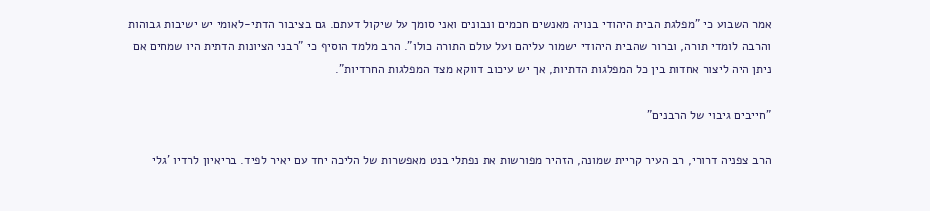אמר השבוע כי "מפלגת הבית היהודי בנויה מאנשים חכמים ונבונים ואני סומך על שיקול דעתם. גם בציבור הדתי-לאומי יש ישיבות גבוהות והרבה לומדי תורה, וברור שהבית היהודי ישמור עליהם ועל עולם התורה כולו". הרב מלמד הוסיף כי "רבני הציונות הדתית היו שמחים אם ניתן היה ליצור אחדות בין כל המפלגות הדתיות, אך יש עיכוב דווקא מצד המפלגות החרדיות".

"חייבים גיבוי של הרבנים"

הרב צפניה דרורי, רב העיר קריית שמונה, הזהיר מפורשות את נפתלי בנט מאפשרות של הליכה יחד עם יאיר לפיד. בריאיון לרדיו 'גלי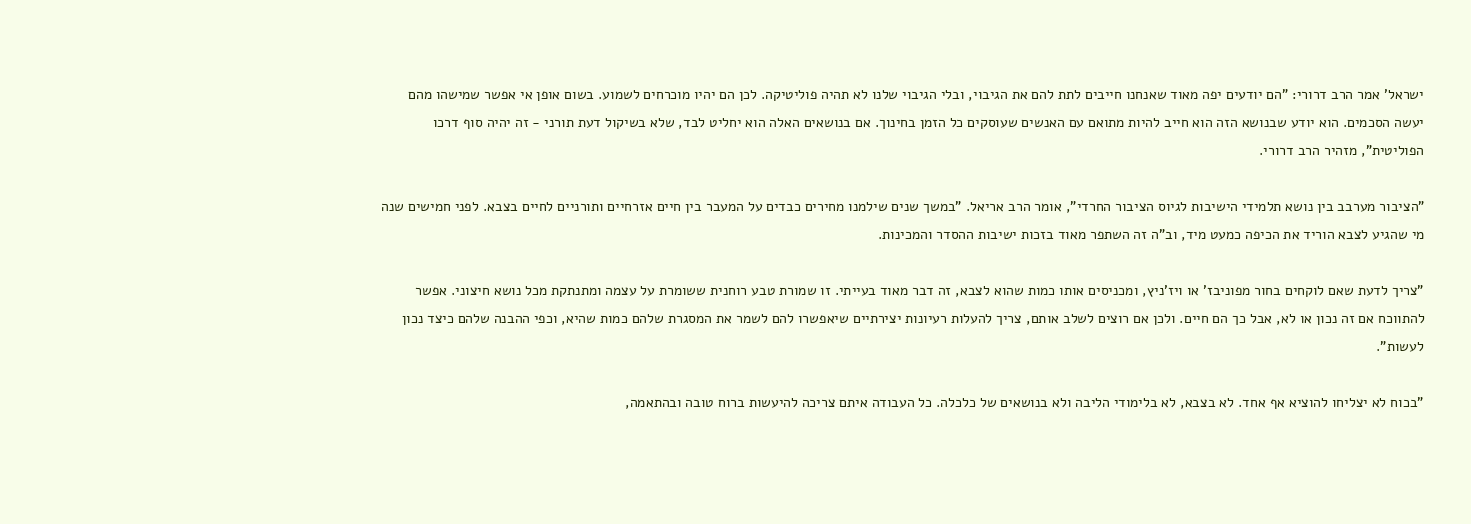ישראל' אמר הרב דרורי: "הם יודעים יפה מאוד שאנחנו חייבים לתת להם את הגיבוי, ובלי הגיבוי שלנו לא תהיה פוליטיקה. לכן הם יהיו מוכרחים לשמוע. בשום אופן אי אפשר שמישהו מהם יעשה הסכמים. הוא יודע שבנושא הזה הוא חייב להיות מתואם עם האנשים שעוסקים כל הזמן בחינוך. אם בנושאים האלה הוא יחליט לבד, שלא בשיקול דעת תורני - זה יהיה סוף דרכו הפוליטית", מזהיר הרב דרורי.

"הציבור מערבב בין נושא תלמידי הישיבות לגיוס הציבור החרדי", אומר הרב אריאל. "במשך שנים שילמנו מחירים כבדים על המעבר בין חיים אזרחיים ותורניים לחיים בצבא. לפני חמישים שנה מי שהגיע לצבא הוריד את הכיפה כמעט מיד, וב"ה זה השתפר מאוד בזכות ישיבות ההסדר והמכינות.

"צריך לדעת שאם לוקחים בחור מפוניבז' או ויז'ניץ, ומכניסים אותו כמות שהוא לצבא, זה דבר מאוד בעייתי. זו שמורת טבע רוחנית ששומרת על עצמה ומתנתקת מכל נושא חיצוני. אפשר להתווכח אם זה נכון או לא, אבל כך הם חיים. ולכן אם רוצים לשלב אותם, צריך להעלות רעיונות יצירתיים שיאפשרו להם לשמר את המסגרת שלהם כמות שהיא, וכפי ההבנה שלהם כיצד נכון לעשות".

"בכוח לא יצליחו להוציא אף אחד. לא בצבא, לא בלימודי הליבה ולא בנושאים של כלכלה. כל העבודה איתם צריכה להיעשות ברוח טובה ובהתאמה,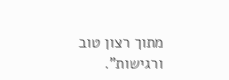מתוך רצון טוב ורגישות".